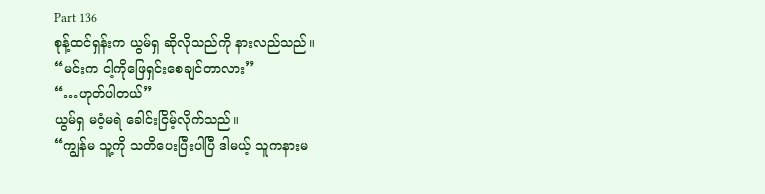Part 136
စုန့်ထင်ရှန်းက ယွမ်ရှ ဆိုလိုသည်ကို နားလည်သည်။
“မင်းက ငါ့ကိုဖြေရှင်းစေချင်တာလား”
“…ဟုတ်ပါတယ်”
ယွမ်ရှ မဝံ့မရဲ ခေါင်းငြိမ့်လိုက်သည်။
“ကျွန်မ သူ့ကို သတိပေးပြီးပါပြီ ဒါမယ့် သူကနားမ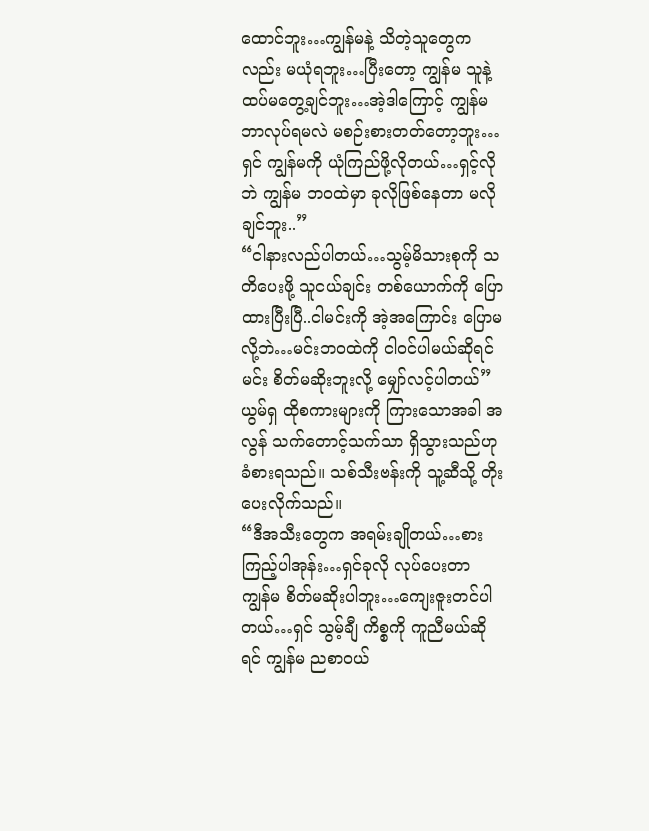ထောင်ဘူး…ကျွန်မနဲ့ သိတဲ့သူတွေကလည်း မယုံရဘူး…ပြီးတော့ ကျွန်မ သူနဲ့ ထပ်မတွေ့ချင်ဘူး…အဲ့ဒါကြောင့် ကျွန်မ ဘာလုပ်ရမလဲ မစဉ်းစားတတ်တော့ဘူး…ရှင် ကျွန်မကို ယုံကြည်ဖို့လိုတယ်…ရှင့်လိုဘဲ ကျွန်မ ဘဝထဲမှာ ခုလိုဖြစ်နေတာ မလိုချင်ဘူး..”
“ငါနားလည်ပါတယ်…သွမ့်မိသားစုကို သတိပေးဖို့ သူငယ်ချင်း တစ်ယောက်ကို ပြောထားပြီးပြီ..ငါမင်းကို အဲ့အကြောင်း ပြောမလို့ဘဲ…မင်းဘဝထဲကို ငါဝင်ပါမယ်ဆိုရင် မင်း စိတ်မဆိုးဘူးလို့ မျှော်လင့်ပါတယ်”
ယွမ်ရှ ထိုစကားများကို ကြားသောအခါ အလွန် သက်တောင့်သက်သာ ရှိသွားသည်ဟု ခံစားရသည်။ သစ်သီးဗန်းကို သူ့ဆီသို့ တိုးပေးလိုက်သည်။
“ဒီအသီးတွေက အရမ်းချိုတယ်…စားကြည့်ပါအုန်း…ရှင်ခုလို လုပ်ပေးတာ ကျွန်မ စိတ်မဆိုးပါဘူး…ကျေးဇူးတင်ပါတယ်…ရှင် သွမ့်ချီ ကိစ္စကို ကူညီမယ်ဆိုရင် ကျွန်မ ညစာဝယ်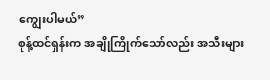ကျွေးပါမယ်”
စုန့်ထင်ရှန်းက အချိုကြိုက်သော်လည်း အသီးများ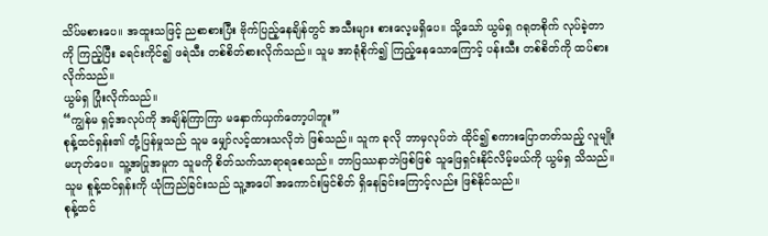သိပ်မစားပေ။ အထူးသဖြင့် ညစာစားပြီး ဗိုက်ပြည့်နေချိန်တွင် အသီးများ စားလေ့မရှိပေ။ သို့သော် ယွမ်ရှ ဂရုတစိုက် လုပ်ခဲ့တာကို ကြည့်ပြီး ခရင်းကိုင်၍ ဖရဲသီး တစ်စိတ်စားလိုက်သည်။ သူမ အာရုံစိုက်၍ ကြည့်နေသောကြောင့် ပန်းသီး တစ်စိတ်ကို ထပ်စားလိုက်သည်။
ယွမ်ရှ ပြုံးလိုက်သည်။
“ကျွန်မ ရှင့်အလုပ်ကို အချိန်ကြာကြာ မနှောက်ယှက်တော့ပါဘူး”
စုန့်ထင်ရှန်း၏ တုံ့ပြန်မှုသည် သူမ မျှော်လင့်ထားသလိုဘဲ ဖြစ်သည်။ သူက ခုလို ဘာမှလုပ်ဘဲ ထိုင်၍ စကားပြောတတ်သည့် လူမျိုး မဟုတ်ပေ။ သူ့အပြုအမူက သူမကို စိတ်သက်သာရာရစေသည်။ ဘာပြဿနာဘဲဖြစ်ဖြစ် သူဖြေရှင်းနိုင်လိမ့်မယ်ကို ယွမ်ရှ သိသည်။ သူမ စူန့်ထင်ရှန်းကို ယုံကြည်ခြင်းသည် သူ့အပေါ် အကောင်းမြင်စိတ် ရှိနေခြင်းကြောင့်လည်း ဖြစ်နိုင်သည်။
စုန့်ထင်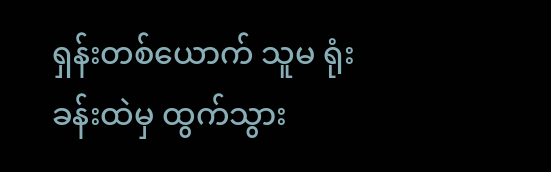ရှန်းတစ်ယောက် သူမ ရုံးခန်းထဲမှ ထွက်သွား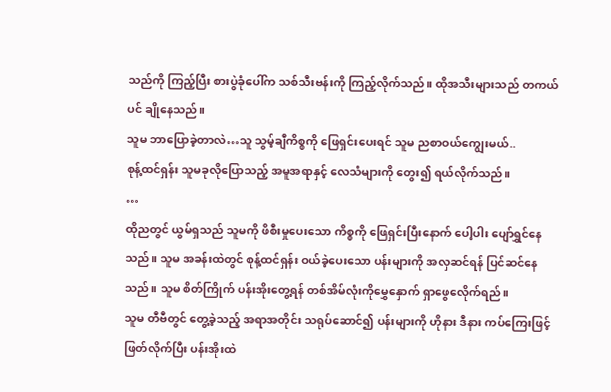သည်ကို ကြည့်ပြီး စားပွဲခုံပေါ်က သစ်သီးဗန်းကို ကြည့်လိုက်သည်။ ထိုအသီးများသည် တကယ်ပင် ချိုနေသည်။
သူမ ဘာပြောခဲ့တာလဲ…သူ သွမ့်ချီကိစ္စကို ဖြေရှင်းပေးရင် သူမ ညစာဝယ်ကျွေးမယ်..
စုန့်ထင်ရှန်း သူမခုလိုပြောသည့် အမူအရာနှင့် လေသံများကို တွေး၍ ရယ်လိုက်သည်။
…
ထိုညတွင် ယွမ်ရှသည် သူမကို ဖိစီးမှုပေးသော ကိစ္စကို ဖြေရှင်းပြီးနောက် ပေါ့ပါး ပျော်ရွှင်နေသည်။ သူမ အခန်းထဲတွင် စုန့်ထင်ရှန်း ဝယ်ခဲ့ပေးသော ပန်းများကို အလှဆင်ရန် ပြင်ဆင်နေသည်။ သူမ စိတ်ကြိုက် ပန်းအိုးတွေ့ရန် တစ်အိမ်လုံးကိုမွှေနှောက် ရှာဖွေလေိုက်ရည်။
သူမ တီဗီတွင် တွေ့ခဲ့သည့် အရာအတိုင်း သရုပ်ဆောင်၍ ပန်းများကို ဟိုနား ဒီနား ကပ်ကြေးဖြင့် ဖြတ်လိုက်ပြီး ပန်းအိုးထဲ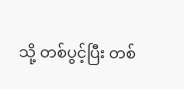သို့ တစ်ပွင့်ပြီး တစ်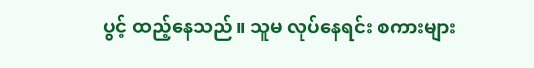ပွင့် ထည့်နေသည်။ သူမ လုပ်နေရင်း စကားများ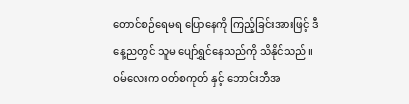တောင်စဉ်ရေမရ ပြောနေကို ကြည့်ခြင်းအားဖြင့် ဒီနေ့ညတွင် သူမ ပျော်ရွှင်နေသည်ကို သိနိုင်သည်။
ဝမ်လေးက ဝတ်စကုတ် နှင့် ဘောင်းဘီအ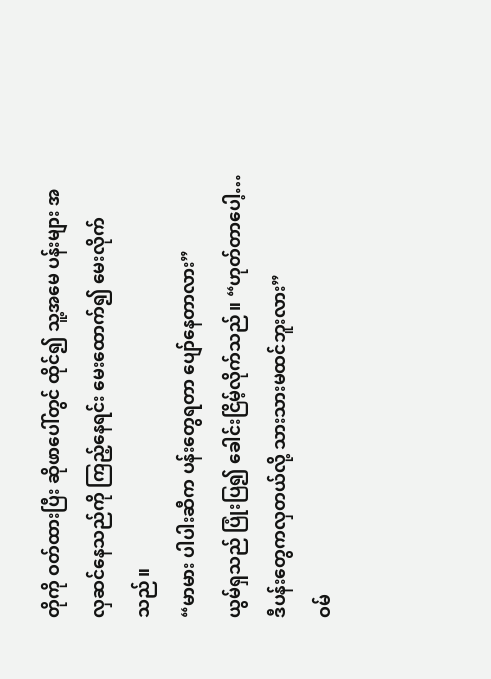တိုကို ဝတ်ထားပြီး ဆိုဖာပေါ်တွင် ထိုင်၍ သူ့အမေ ပန်းများ အလှဆင်နေသည်ကို ကြည့်နေရင်း မေးထောက်၍ မေးလိုက်သည်။
“မာမား ပါပါးဆီက ပန်းတွေရတာ ပျော်နေတာလား”
ယွမ်ရှသည် ပြုံးပြ၍ ခေါင်းငြိမ့်လိုက်သည်။ “ဟုတ်တာပေါ့…ဒီပန်းတွေကလှတယ်လို့ သားသားမထင်ဘူးလား”
ဝမ်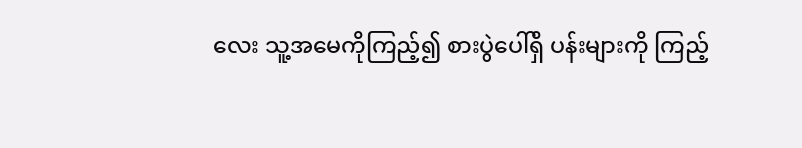လေး သူ့အမေကိုကြည့်၍ စားပွဲပေါ်ရှိ ပန်းများကို ကြည့်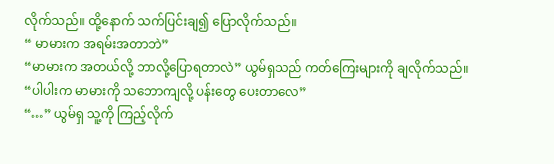လိုက်သည်။ ထို့နောက် သက်ပြင်းချ၍ ပြောလိုက်သည်။
“ မာမားက အရမ်းအတာဘဲ”
“မာမားက အတယ်လို့ ဘာလို့ပြောရတာလဲ” ယွမ်ရှသည် ကတ်ကြေးများကို ချလိုက်သည်။
“ပါပါးက မာမားကို သဘောကျလို့ ပန်းတွေ ပေးတာလေ”
“…” ယွမ်ရှ သူ့ကို ကြည့်လိုက်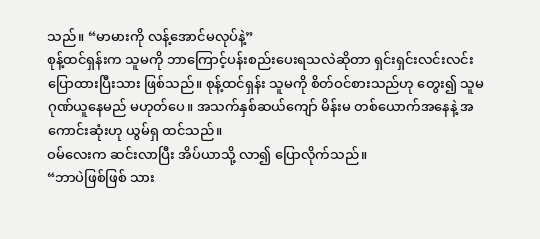သည်။ “မာမားကို လန့်အောင်မလုပ်နဲ့”
စုန့်ထင်ရှန်းက သူမကို ဘာကြောင့်ပန်းစည်းပေးရသလဲဆိုတာ ရှင်းရှင်းလင်းလင်း ပြောထားပြီးသား ဖြစ်သည်။ စုန့်ထင်ရှန်း သူမကို စိတ်ဝင်စားသည်ဟု တွေး၍ သူမ ဂုဏ်ယူနေမည် မဟုတ်ပေ။ အသက်နှစ်ဆယ်ကျော် မိန်းမ တစ်ယောက်အနေနဲ့ အကောင်းဆုံးဟု ယွမ်ရှ ထင်သည်။
ဝမ်လေးက ဆင်းလာပြီး အိပ်ယာသို့ လာ၍ ပြောလိုက်သည်။
“ဘာပဲဖြစ်ဖြစ် သား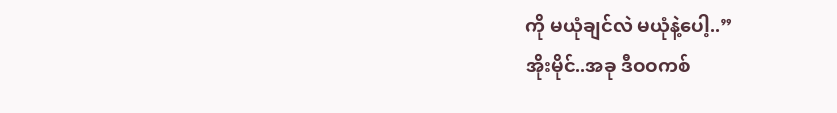ကို မယုံချင်လဲ မယုံနဲ့ပေါ့..”
အိုးမိုင်..အခု ဒီဝဝကစ်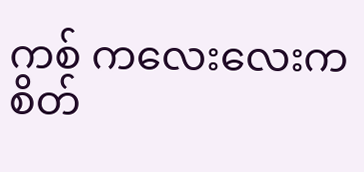ကစ် ကလေးလေးက စိတ်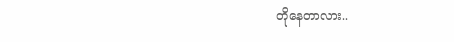တိုနေတာလား..